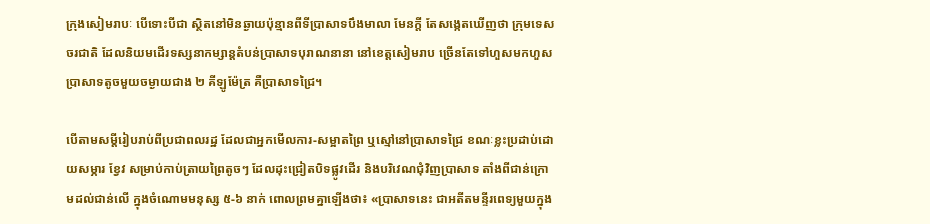ក្រុងសៀមរាបៈ បើទោះបីជា ស្ថិតនៅមិនឆ្ងាយប៉ុន្មានពីទីប្រាសាទបឹងមាលា មែនក្តី តែសង្កេតឃើញថា ក្រុមទេសចរជាតិ ដែលនិយមដើរទស្សនាកម្សាន្តតំបន់ប្រាសាទបុរាណនានា នៅខេត្តសៀមរាប ច្រើនតែទៅហួសមកហួសប្រាសាទតូចមួយចម្ងាយជាង ២ គីឡូម៉ែត្រ គឺប្រាសាទជ្រៃ។

បើតាមសម្តីរៀបរាប់ពីប្រជាពលរដ្ឋ ដែលជាអ្នកមើលការ-សម្អាតព្រៃ ឬស្មៅនៅប្រាសាទជ្រៃ ខណៈខ្លះប្រដាប់ដោយសម្ភារ ខ្វែវ សម្រាប់កាប់ត្រាយព្រៃតូចៗ ដែលដុះជ្រៀតបិទផ្លូវដើរ និងបរិវេណជុំវិញប្រាសាទ តាំងពីជាន់ក្រោមដល់ជាន់លើ ក្នុងចំណោមមនុស្ស ៥-៦ នាក់ ពោលព្រមគ្នាឡើងថា៖ «ប្រាសាទនេះ ជាអតីតមន្ទីរពេទ្យមួយក្នុង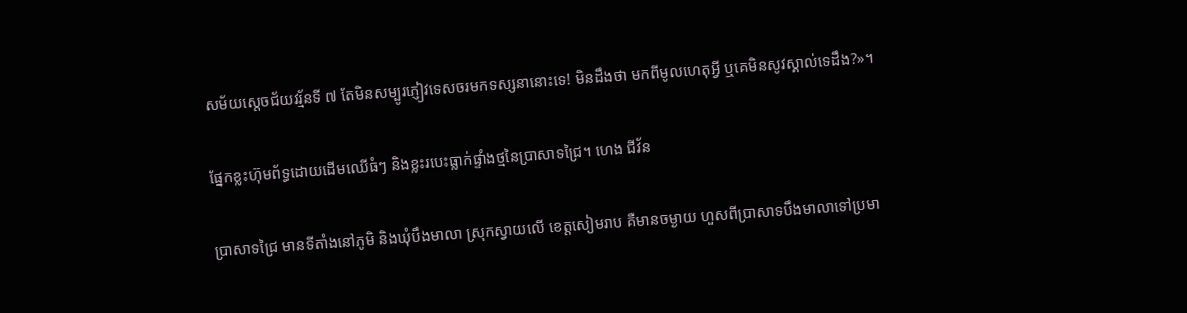សម័យស្តេចជ័យវរ្ម័នទី ៧ តែមិនសម្បូរភ្ញៀវទេសចរមកទស្សនានោះទេ! មិនដឹងថា មកពីមូលហេតុអ្វី ឬគេមិនសូវស្គាល់ទេដឹង?»។

ផ្នែកខ្លះហ៊ុមព័ទ្ធដោយដើមឈើធំៗ និងខ្លះរបេះធ្លាក់ផ្ទាំងថ្មនៃប្រាសាទជ្រៃ។ ហេង ជីវ័ន

ប្រាសាទជ្រៃ មានទីតាំងនៅភូមិ និងឃុំបឹងមាលា ស្រុកស្វាយលើ ខេត្តសៀមរាប គឺមានចម្ងាយ ហួសពីប្រាសាទបឹងមាលាទៅប្រមា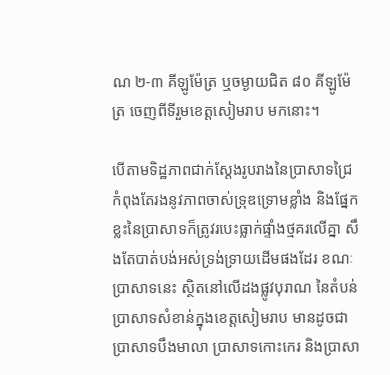ណ ២-៣ គីឡូម៉ែត្រ ឬចម្ងាយជិត ៨០ គីឡូម៉ែត្រ ចេញពីទីរួមខេត្តសៀមរាប មកនោះ។

បើតាមទិដ្ឋភាពជាក់ស្តែងរូបរាងនៃប្រាសាទជ្រៃ កំពុងតែរងនូវភាពចាស់ទ្រុឌទ្រោមខ្លាំង និងផ្នែកខ្លះនៃប្រាសាទក៏ត្រូវរបេះធ្លាក់ផ្ទាំងថ្មគរលើគ្នា សឹងតែបាត់បង់អស់ទ្រង់ទ្រាយដើមផងដែរ ខណៈប្រាសាទនេះ ស្ថិតនៅលើដងផ្លូវបុរាណ នៃតំបន់ប្រាសាទសំខាន់ក្នុងខេត្តសៀមរាប មានដូចជាប្រាសាទបឹងមាលា ប្រាសាទកោះកេរ និងប្រាសា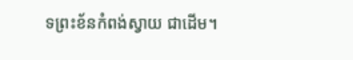ទព្រះខ័នកំពង់ស្វាយ ជាដើម។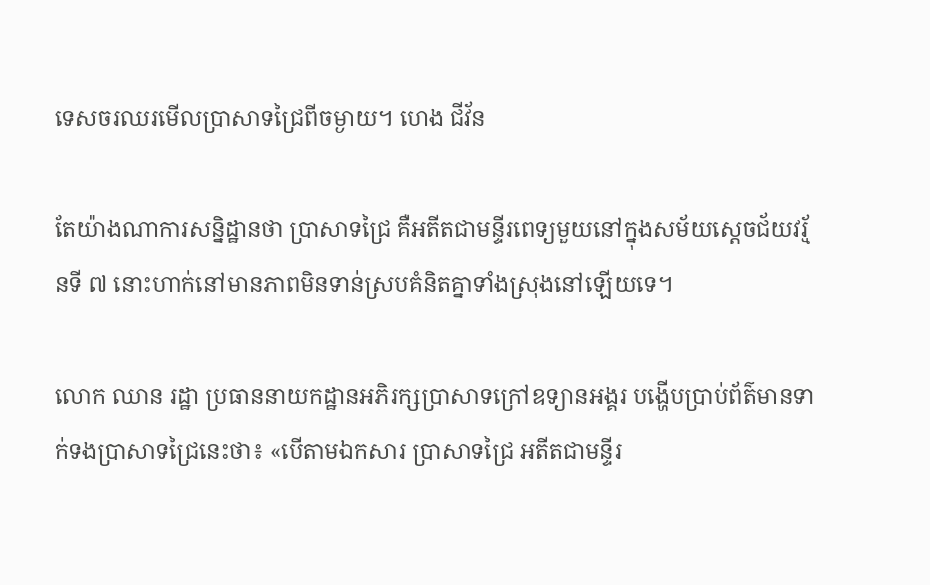ទេសចរឈរមើលប្រាសាទជ្រៃពីចម្ងាយ។ ហេង ជីវ័ន

តែយ៉ាងណាការសនិ្នដ្ឋានថា ប្រាសាទជ្រៃ គឺអតីតជាមន្ទីរពេទ្យមួយនៅក្នុងសម័យស្តេចជ័យវរ្ម័នទី ៧ នោះហាក់នៅមានភាពមិនទាន់ស្របគំនិតគ្នាទាំងស្រុងនៅឡើយទេ។

លោក ឈាន រដ្ឋា ប្រធាននាយកដ្ឋានអភិរក្សប្រាសាទក្រៅឧទ្យានអង្គរ បង្ហើបប្រាប់ព័ត៌មានទាក់ទងប្រាសាទជ្រៃនេះថា៖ «បើតាមឯកសារ ប្រាសាទជ្រៃ អតីតជាមន្ទីរ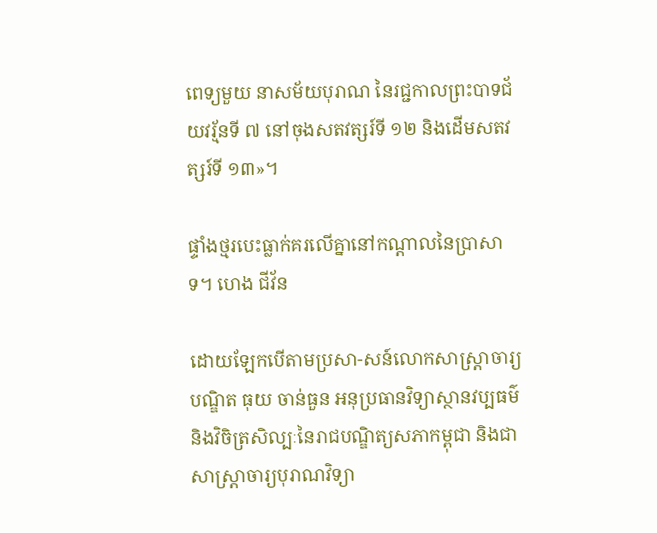ពេទ្យមួយ នាសម័យបុរាណ នៃរជ្ជកាលព្រះបាទជ័យវរ្ម័នទី ៧ នៅចុងសតវត្សរ៍ទី ១២ និងដើមសតវត្សរ៍ទី ១៣»។

ផ្ទាំងថ្មរបេះធ្លាក់គរលើគ្នានៅកណ្ដាលនៃប្រាសាទ។ ហេង ជីវ័ន

ដោយឡែកបើតាមប្រសា-សន៍លោកសាស្ត្រាចារ្យបណ្ឌិត ធុយ ចាន់ធួន អនុប្រធានវិទ្យាស្ថានវប្បធម៌ និងវិចិត្រសិល្បៈនៃរាជបណ្ឌិត្យសភាកម្ពុជា និងជាសាស្ត្រាចារ្យបុរាណវិទ្យា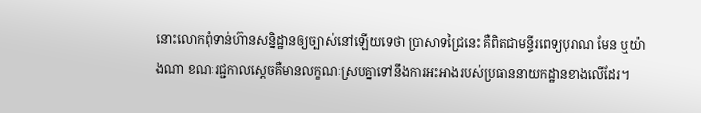នោះលោកពុំទាន់ហ៊ានសន្និដ្ឋានឲ្យច្បាស់នៅឡើយទេថា ប្រាសាទជ្រៃនេះ គឺពិតជាមន្ទីរពេទ្យបុរាណ មែន ឬយ៉ាងណា ខណៈរជ្ជកាលស្តេចគឺមានលក្ខណៈស្របគ្នាទៅនឹងការអះអាងរបស់ប្រធាននាយកដ្ឋានខាងលើដែរ។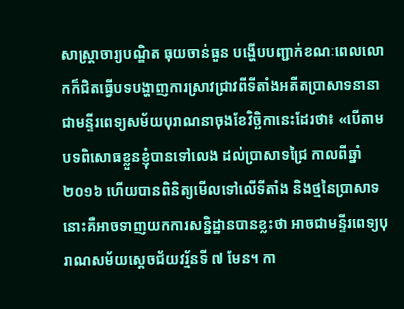សាស្ត្រាចារ្យបណ្ឌិត ធុយចាន់ធួន បង្ហើបបញ្ជាក់ខណៈពេលលោកក៏ជិតធ្វើបទបង្ហាញការស្រាវជ្រាវពីទីតាំងអតីតប្រាសាទនានាជាមន្ទីរពេទ្យសម័យបុរាណនាចុងខែវិច្ឆិកានេះដែរថា៖ «បើតាមបទពិសោធខ្លួនខ្ញុំបានទៅលេង ដល់ប្រាសាទជ្រៃ កាលពីឆ្នាំ ២០១៦ ហើយបានពិនិត្យមើលទៅលើទីតាំង និងថ្មនៃប្រាសាទនោះគឺអាចទាញយកការសន្និដ្ឋានបានខ្លះថា អាចជាមន្ទីរពេទ្យបុរាណសម័យស្តេចជ័យវរ្ម័នទី ៧ មែន។ កា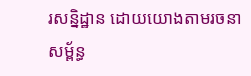រសន្និដ្ឋាន ដោយយោងតាមរចនាសម្ព័ន្ធ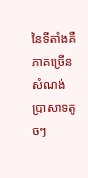នៃទីតាំងគឺភាគច្រើនសំណង់ប្រាសាទតូចៗ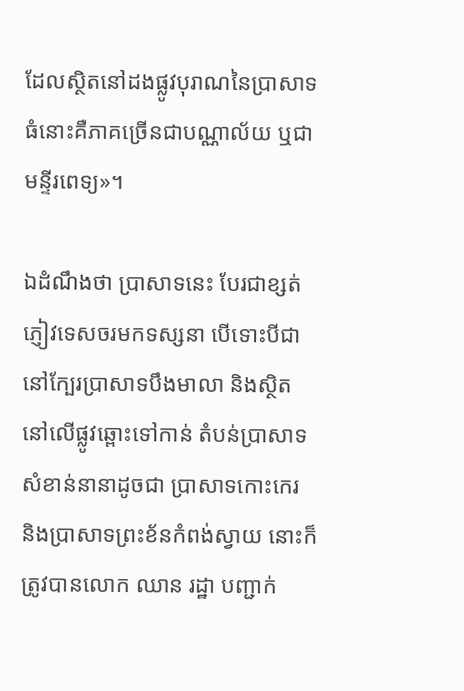ដែលស្ថិតនៅដងផ្លូវបុរាណនៃប្រាសាទធំនោះគឺភាគច្រើនជាបណ្ណាល័យ ឬជាមន្ទីរពេទ្យ»។

ឯដំណឹងថា ប្រាសាទនេះ បែរជាខ្សត់ភ្ញៀវទេសចរមកទស្សនា បើទោះបីជានៅក្បែរប្រាសាទបឹងមាលា និងស្ថិតនៅលើផ្លូវឆ្ពោះទៅកាន់ តំបន់ប្រាសាទសំខាន់នានាដូចជា ប្រាសាទកោះកេរ និងប្រាសាទព្រះខ័នកំពង់ស្វាយ នោះក៏ត្រូវបានលោក ឈាន រដ្ឋា បញ្ជាក់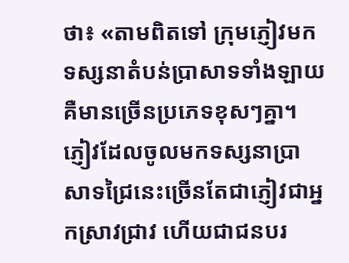ថា៖ «តាមពិតទៅ ក្រុមភ្ញៀវមកទស្សនាតំបន់ប្រាសាទទាំងឡាយ គឺមានច្រើនប្រភេទខុសៗគ្នា។ ភ្ញៀវដែលចូលមកទស្សនាប្រាសាទជ្រៃនេះច្រើនតែជាភ្ញៀវជាអ្នកស្រាវជ្រាវ ហើយជាជនបរ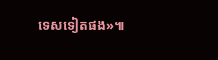ទេសទៀតផង»៕